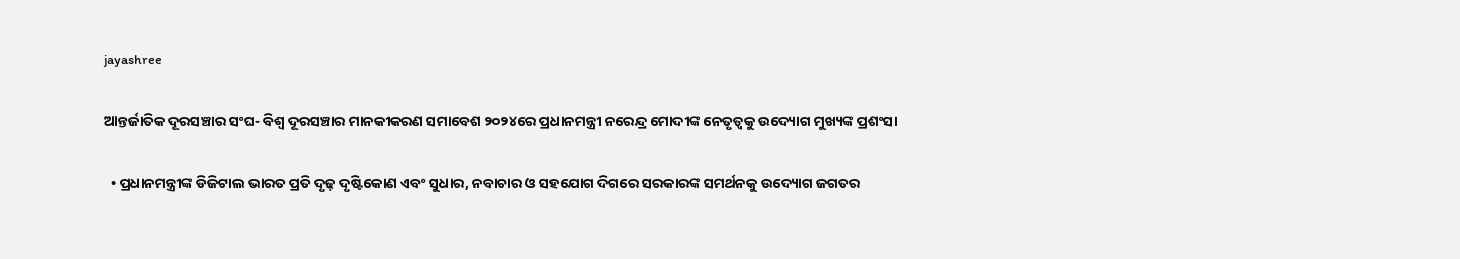jayashree

ଆନ୍ତର୍ଜାତିକ ଦୂରସଞ୍ଚାର ସଂଘ- ବିଶ୍ୱ ଦୂରସଞ୍ଚାର ମାନକୀକରଣ ସମାବେଶ ୨୦୨୪ରେ ପ୍ରଧାନମନ୍ତ୍ରୀ ନରେନ୍ଦ୍ର ମୋଦୀଙ୍କ ନେତୃତ୍ୱକୁ ଉଦ୍ୟୋଗ ମୁଖ୍ୟଙ୍କ ପ୍ରଶଂସା

  • ପ୍ରଧାନମନ୍ତ୍ରୀଙ୍କ ଡିଜିଟାଲ ଭାରତ ପ୍ରତି ଦୃଢ଼ ଦୃଷ୍ଟିକୋଣ ଏବଂ ସୁଧାର, ନବାଚାର ଓ ସହଯୋଗ ଦିଗରେ ସରକାରଙ୍କ ସମର୍ଥନକୁ ଉଦ୍ୟୋଗ ଜଗତର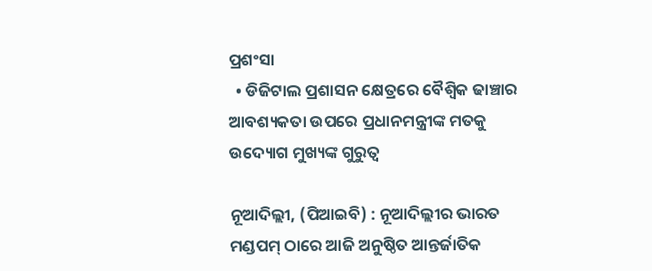ପ୍ରଶଂସା
  • ଡିଜିଟାଲ ପ୍ରଶାସନ କ୍ଷେତ୍ରରେ ବୈଶ୍ୱିକ ଢାଞ୍ଚାର ଆବଶ୍ୟକତା ଉପରେ ପ୍ରଧାନମନ୍ତ୍ରୀଙ୍କ ମତକୁ ଉଦ୍ୟୋଗ ମୁଖ୍ୟଙ୍କ ଗୁରୁତ୍ୱ

ନୂଆଦିଲ୍ଲୀ, (ପିଆଇବି) : ନୂଆଦିଲ୍ଲୀର ଭାରତ ମଣ୍ଡପମ୍ ଠାରେ ଆଜି ଅନୁଷ୍ଠିତ ଆନ୍ତର୍ଜାତିକ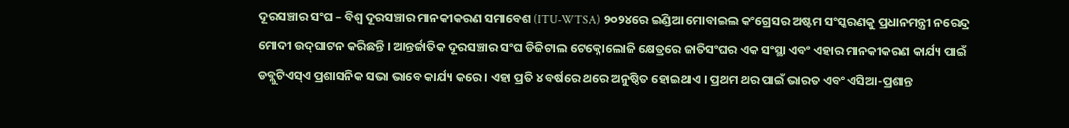ଦୂରସଞ୍ଚାର ସଂଘ – ବିଶ୍ୱ ଦୂରସଞ୍ଚାର ମାନକୀକରଣ ସମାବେଶ (ITU-WTSA) ୨୦୨୪ରେ ଇଣ୍ଡିଆ ମୋବାଇଲ କଂଗ୍ରେସର ଅଷ୍ଟମ ସଂସ୍କରଣକୁ ପ୍ରଧାନମନ୍ତ୍ରୀ ନରେନ୍ଦ୍ର ମୋଦୀ ଉଦ୍‌ଘାଟନ କରିଛନ୍ତି । ଆନ୍ତର୍ଜାତିକ ଦୂରସଞ୍ଚାର ସଂଘ ଡିଜିଟାଲ ଟେକ୍ନୋଲୋଜି କ୍ଷେତ୍ରରେ ଜାତିସଂଘର ଏକ ସଂସ୍ଥା ଏବଂ ଏହାର ମାନକୀକରଣ କାର୍ଯ୍ୟ ପାଇଁ ଡବ୍ଲୁଟିଏସ୍‌ଏ ପ୍ରଶାସନିକ ସଭା ଭାବେ କାର୍ଯ୍ୟ କରେ । ଏହା ପ୍ରତି ୪ ବର୍ଷରେ ଥରେ ଅନୁଷ୍ଠିତ ହୋଇଥାଏ । ପ୍ରଥମ ଥର ପାଇଁ ଭାରତ ଏବଂ ଏସିଆ-ପ୍ରଶାନ୍ତ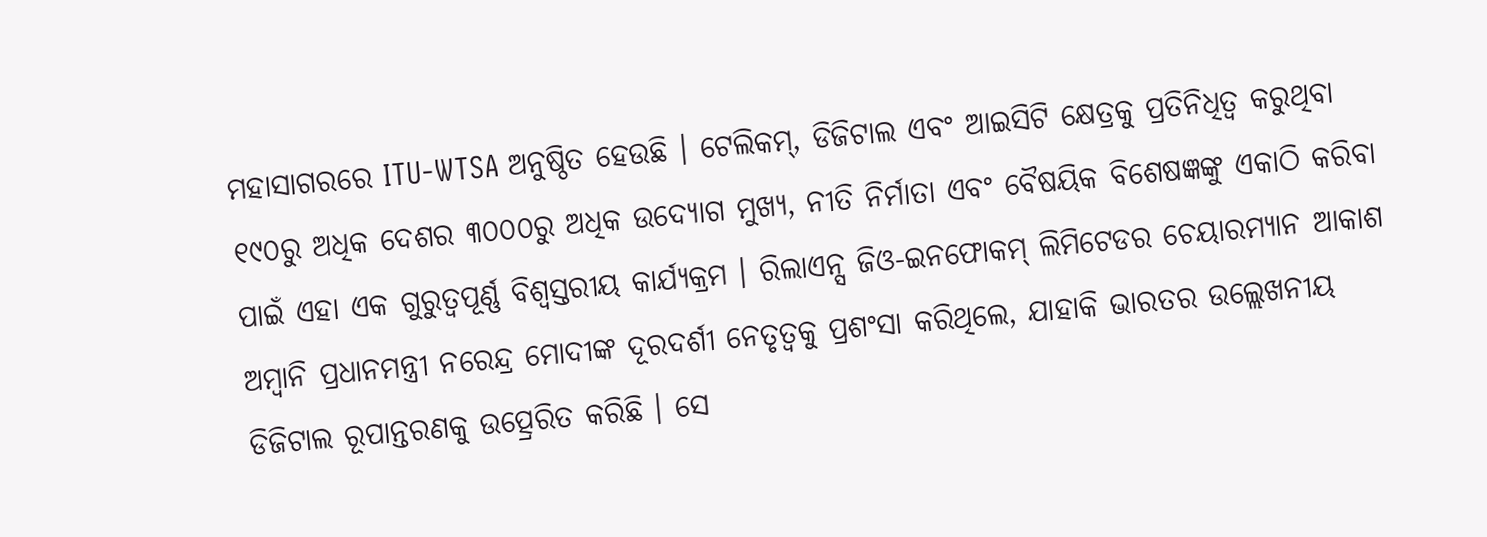ମହାସାଗରରେ ITU-WTSA ଅନୁଷ୍ଠିତ ହେଉଛି । ଟେଲିକମ୍, ଡିଜିଟାଲ ଏବଂ ଆଇସିଟି କ୍ଷେତ୍ରକୁ ପ୍ରତିନିଧିତ୍ୱ କରୁଥିବା ୧୯୦ରୁ ଅଧିକ ଦେଶର ୩୦୦୦ରୁ ଅଧିକ ଉଦ୍ୟୋଗ ମୁଖ୍ୟ, ନୀତି ନିର୍ମାତା ଏବଂ ବୈଷୟିକ ବିଶେଷଜ୍ଞଙ୍କୁ ଏକାଠି କରିବା ପାଇଁ ଏହା ଏକ ଗୁରୁତ୍ୱପୂର୍ଣ୍ଣ ବିଶ୍ୱସ୍ତରୀୟ କାର୍ଯ୍ୟକ୍ରମ । ରିଲାଏନ୍ସ ଜିଓ-ଇନଫୋକମ୍ ଲିମିଟେଡର ଚେୟାରମ୍ୟାନ ଆକାଶ ଅମ୍ବାନି ପ୍ରଧାନମନ୍ତ୍ରୀ ନରେନ୍ଦ୍ର ମୋଦୀଙ୍କ ଦୂରଦର୍ଶୀ ନେତୃତ୍ୱକୁ ପ୍ରଶଂସା କରିଥିଲେ, ଯାହାକି ଭାରତର ଉଲ୍ଲେଖନୀୟ ଡିଜିଟାଲ ରୂପାନ୍ତରଣକୁ ଉତ୍ପ୍ରେରିତ କରିଛି । ସେ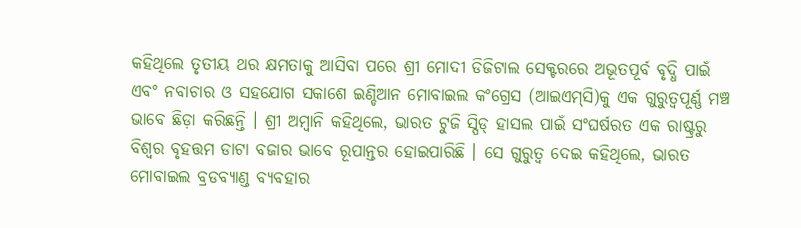କହିଥିଲେ ତୃତୀୟ ଥର କ୍ଷମତାକୁ ଆସିବା ପରେ ଶ୍ରୀ ମୋଦୀ ଡିଜିଟାଲ ସେକ୍ଟରରେ ଅଭୂତପୂର୍ବ ବୃଦ୍ଧି ପାଇଁ ଏବଂ ନବାଚାର ଓ ସହଯୋଗ ସକାଶେ ଇଣ୍ଡିଆନ ମୋବାଇଲ କଂଗ୍ରେସ (ଆଇଏମ୍‌ସି)କୁ ଏକ ଗୁରୁତ୍ୱପୂର୍ଣ୍ଣ ମଞ୍ଚ ଭାବେ ଛିଡ଼ା କରିଛନ୍ତି । ଶ୍ରୀ ଅମ୍ବାନି କହିଥିଲେ, ଭାରତ ଟୁଜି ସ୍ପିଡ୍ ହାସଲ ପାଇଁ ସଂଘର୍ଷରତ ଏକ ରାଷ୍ଟ୍ରରୁ ବିଶ୍ୱର ବୃହତ୍ତମ ଡାଟା ବଜାର ଭାବେ ରୂପାନ୍ତର ହୋଇପାରିଛି । ସେ ଗୁରୁତ୍ୱ ଦେଇ କହିଥିଲେ, ଭାରତ ମୋବାଇଲ ବ୍ରଡବ୍ୟାଣ୍ଡ ବ୍ୟବହାର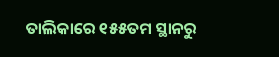ତାଲିକାରେ ୧୫୫ତମ ସ୍ଥାନରୁ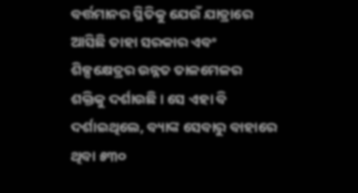ବର୍ତ୍ତମାନର ସ୍ଥିତିକୁ ଯେଉଁ ଯାତ୍ରାରେ ଆସିଛି ତାହା ସରକାର ଏବଂ ଶିଳ୍ପକ୍ଷେତ୍ରର ଉନ୍ନତ ତାଳମେଳର ଶକ୍ତିକୁ ଦର୍ଶାଉଛି । ସେ ଏହା ବି ଦର୍ଶାଇଥିଲେ, ବ୍ୟାଙ୍କ ସେବାରୁ ବାହାରେ ଥିବା ୫୩୦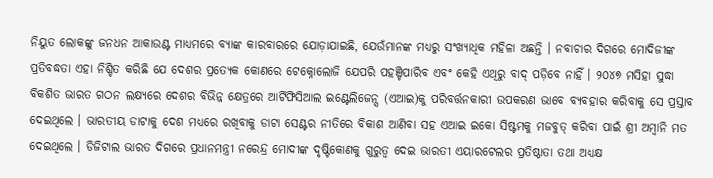ନିୟୁତ ଲୋକଙ୍କୁ ଜନଧନ ଆକାଉଣ୍ଟ ମାଧ୍ୟମରେ ବ୍ୟାଙ୍କ କାରବାରରେ ଯୋଡ଼ାଯାଇଛି, ଯେଉଁମାନଙ୍କ ମଧ୍ୟରୁ ସଂଖ୍ୟାଧିକ ମହିଳା ଅଛନ୍ତି । ନବାଚାର ଦିଗରେ ମୋଦିଜୀଙ୍କ ପ୍ରତିବଦ୍ଧତା ଏହା ନିଶ୍ଚିତ କରିଛି ଯେ ଦେଶର ପ୍ରତ୍ୟେକ କୋଣରେ ଟେକ୍ନୋଲୋଜି ଯେପରି ପହଞ୍ଚିପାରିବ ଏବଂ କେହି ଏଥିରୁ ବାଦ୍ ପଡ଼ିବେ ନାହିଁ । ୨୦୪୭ ମସିହା ସୁଦ୍ଧା ବିକଶିତ ଭାରତ ଗଠନ ଲକ୍ଷ୍ୟରେ ଦେଶର ବିଭିନ୍ନ କ୍ଷେତ୍ରରେ ଆର୍ଟିଫିସିଆଲ ଇଣ୍ଟେଲିଜେନ୍ସ (ଏଆଇ)କୁ ପରିବର୍ତ୍ତନକାରୀ ଉପକରଣ ଭାବେ ବ୍ୟବହାର କରିବାକୁ ସେ ପ୍ରସ୍ତାବ ଦେଇଥିଲେ । ଭାରତୀୟ ଡାଟାକୁ ଦେଶ ମଧ୍ୟରେ ରଖିବାକୁ ଡାଟା ସେଣ୍ଟର ନୀତିରେ ବିକାଶ ଆଣିବା ସହ ଏଆଇ ଇକୋ ସିଷ୍ଟମକୁ ମଜବୁତ୍ କରିବା ପାଇଁ ଶ୍ରୀ ଅମ୍ବାନି ମତ ଦେଇଥିଲେ । ଡିଜିଟାଲ ଭାରତ ଦିଗରେ ପ୍ରଧାନମନ୍ତ୍ରୀ ନରେନ୍ଦ୍ର ମୋଦୀଙ୍କ ଦୃଷ୍ଟିକୋଣକୁ ଗୁରୁତ୍ୱ ଦେଇ ଭାରତୀ ଏୟାରଟେଲର ପ୍ରତିଷ୍ଠାତା ତଥା ଅଧ୍ୟକ୍ଷ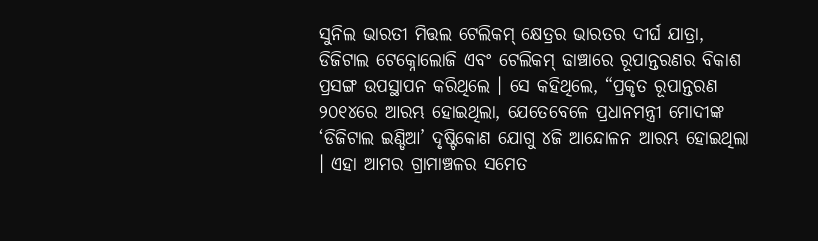ସୁନିଲ ଭାରତୀ ମିତ୍ତଲ ଟେଲିକମ୍ କ୍ଷେତ୍ରର ଭାରତର ଦୀର୍ଘ ଯାତ୍ରା, ଡିଜିଟାଲ ଟେକ୍ନୋଲୋଜି ଏବଂ ଟେଲିକମ୍ ଢାଞ୍ଚାରେ ରୂପାନ୍ତରଣର ବିକାଶ ପ୍ରସଙ୍ଗ ଉପସ୍ଥାପନ କରିଥିଲେ । ସେ କହିଥିଲେ, “ପ୍ରକୃତ ରୂପାନ୍ତରଣ ୨୦୧୪ରେ ଆରମ୍ଭ ହୋଇଥିଲା, ଯେତେବେଳେ ପ୍ରଧାନମନ୍ତ୍ରୀ ମୋଦୀଙ୍କ ‘ଡିଜିଟାଲ ଇଣ୍ଡିଆ’ ଦୃଷ୍ଟିକୋଣ ଯୋଗୁ ୪ଜି ଆନ୍ଦୋଳନ ଆରମ୍ଭ ହୋଇଥିଲା । ଏହା ଆମର ଗ୍ରାମାଞ୍ଚଳର ସମେତ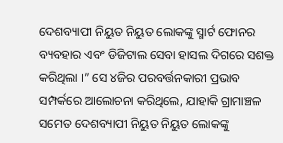ଦେଶବ୍ୟାପୀ ନିୟୁତ ନିୟୁତ ଲୋକଙ୍କୁ ସ୍ମାର୍ଟ ଫୋନର ବ୍ୟବହାର ଏବଂ ଡିଜିଟାଲ ସେବା ହାସଲ ଦିଗରେ ସଶକ୍ତ କରିଥିଲା ।” ସେ ୪ଜିର ପରବର୍ତ୍ତନକାରୀ ପ୍ରଭାବ ସମ୍ପର୍କରେ ଆଲୋଚନା କରିଥିଲେ, ଯାହାକି ଗ୍ରାମାଞ୍ଚଳ ସମେତ ଦେଶବ୍ୟାପୀ ନିୟୁତ ନିୟୁତ ଲୋକଙ୍କୁ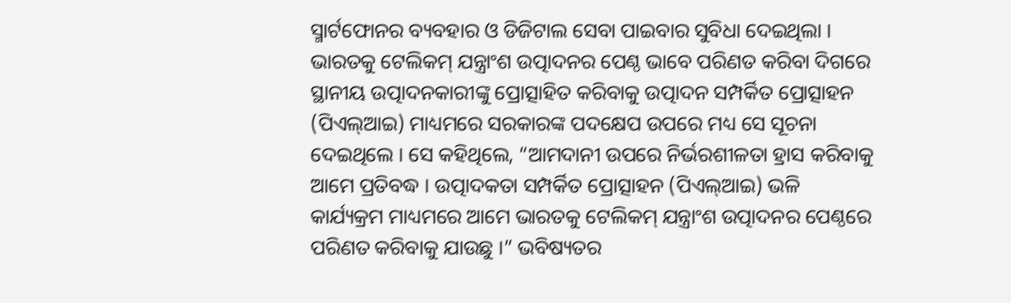ସ୍ମାର୍ଟଫୋନର ବ୍ୟବହାର ଓ ଡିଜିଟାଲ ସେବା ପାଇବାର ସୁବିଧା ଦେଇଥିଲା । ଭାରତକୁ ଟେଲିକମ୍ ଯନ୍ତ୍ରାଂଶ ଉତ୍ପାଦନର ପେଣ୍ଠ ଭାବେ ପରିଣତ କରିବା ଦିଗରେ ସ୍ଥାନୀୟ ଉତ୍ପାଦନକାରୀଙ୍କୁ ପ୍ରୋତ୍ସାହିତ କରିବାକୁ ଉତ୍ପାଦନ ସମ୍ପର୍କିତ ପ୍ରୋତ୍ସାହନ (ପିଏଲ୍‌ଆଇ) ମାଧ୍ୟମରେ ସରକାରଙ୍କ ପଦକ୍ଷେପ ଉପରେ ମଧ୍ୟ ସେ ସୂଚନା ଦେଇଥିଲେ । ସେ କହିଥିଲେ, “ଆମଦାନୀ ଉପରେ ନିର୍ଭରଶୀଳତା ହ୍ରାସ କରିବାକୁ ଆମେ ପ୍ରତିବଦ୍ଧ । ଉତ୍ପାଦକତା ସମ୍ପର୍କିତ ପ୍ରୋତ୍ସାହନ (ପିଏଲ୍‌ଆଇ) ଭଳି କାର୍ଯ୍ୟକ୍ରମ ମାଧ୍ୟମରେ ଆମେ ଭାରତକୁ ଟେଲିକମ୍ ଯନ୍ତ୍ରାଂଶ ଉତ୍ପାଦନର ପେଣ୍ଠରେ ପରିଣତ କରିବାକୁ ଯାଉଛୁ ।” ଭବିଷ୍ୟତର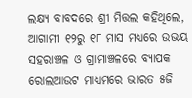ଲକ୍ଷ୍ୟ ବାବଦରେ ଶ୍ରୀ ମିତ୍ତଲ କହିଥିଲେ, ଆଗାମୀ ୧୨ରୁ ୧୮ ମାସ ମଧ୍ୟରେ ଉଭୟ ସହରାଞ୍ଚଳ ଓ ଗ୍ରାମାଞ୍ଚଳରେ ବ୍ୟାପକ ରୋଲଆଉଟ ମାଧ୍ୟମରେ ଭାରତ ୫ଜି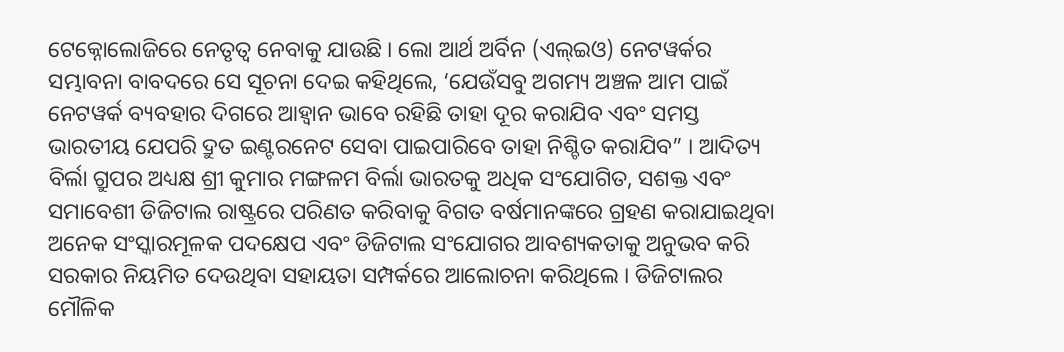ଟେକ୍ନୋଲୋଜିରେ ନେତୃତ୍ୱ ନେବାକୁ ଯାଉଛି । ଲୋ ଆର୍ଥ ଅର୍ବିନ (ଏଲ୍‌ଇଓ) ନେଟୱର୍କର ସମ୍ଭାବନା ବାବଦରେ ସେ ସୂଚନା ଦେଇ କହିଥିଲେ, ‘ଯେଉଁସବୁ ଅଗମ୍ୟ ଅଞ୍ଚଳ ଆମ ପାଇଁ ନେଟୱର୍କ ବ୍ୟବହାର ଦିଗରେ ଆହ୍ୱାନ ଭାବେ ରହିଛି ତାହା ଦୂର କରାଯିବ ଏବଂ ସମସ୍ତ ଭାରତୀୟ ଯେପରି ଦ୍ରୁତ ଇଣ୍ଟରନେଟ ସେବା ପାଇପାରିବେ ତାହା ନିଶ୍ଚିତ କରାଯିବ” । ଆଦିତ୍ୟ ବିର୍ଲା ଗ୍ରୁପର ଅଧ୍ୟକ୍ଷ ଶ୍ରୀ କୁମାର ମଙ୍ଗଳମ ବିର୍ଲା ଭାରତକୁ ଅଧିକ ସଂଯୋଗିତ, ସଶକ୍ତ ଏବଂ ସମାବେଶୀ ଡିଜିଟାଲ ରାଷ୍ଟ୍ରରେ ପରିଣତ କରିବାକୁ ବିଗତ ବର୍ଷମାନଙ୍କରେ ଗ୍ରହଣ କରାଯାଇଥିବା ଅନେକ ସଂସ୍କାରମୂଳକ ପଦକ୍ଷେପ ଏବଂ ଡିଜିଟାଲ ସଂଯୋଗର ଆବଶ୍ୟକତାକୁ ଅନୁଭବ କରି ସରକାର ନିୟମିତ ଦେଉଥିବା ସହାୟତା ସମ୍ପର୍କରେ ଆଲୋଚନା କରିଥିଲେ । ଡିଜିଟାଲର ମୌଳିକ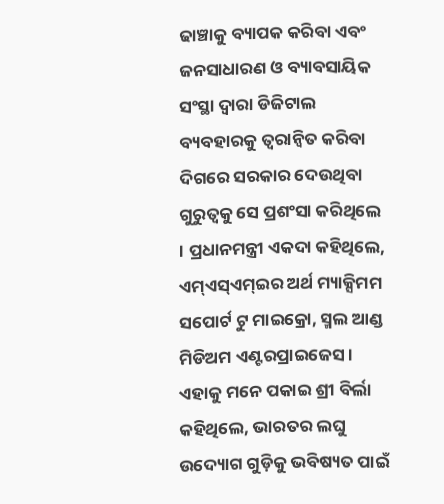ଢାଞ୍ଚାକୁ ବ୍ୟାପକ କରିବା ଏବଂ ଜନସାଧାରଣ ଓ ବ୍ୟାବସାୟିକ ସଂସ୍ଥା ଦ୍ୱାରା ଡିଜିଟାଲ ବ୍ୟବହାରକୁ ତ୍ୱରାନ୍ୱିତ କରିବା ଦିଗରେ ସରକାର ଦେଉଥିବା ଗୁରୁତ୍ୱକୁ ସେ ପ୍ରଶଂସା କରିଥିଲେ । ପ୍ରଧାନମନ୍ତ୍ରୀ ଏକଦା କହିଥିଲେ, ଏମ୍‌ଏସ୍‌ଏମ୍‌ଇର ଅର୍ଥ ମ୍ୟାକ୍ସିମମ ସପୋର୍ଟ ଟୁ ମାଇକ୍ରୋ, ସ୍ମଲ ଆଣ୍ଡ ମିଡିଅମ ଏଣ୍ଟରପ୍ରାଇଜେସ । ଏହାକୁ ମନେ ପକାଇ ଶ୍ରୀ ବିର୍ଲା କହିଥିଲେ, ଭାରତର ଲଘୁ ଉଦ୍ୟୋଗ ଗୁଡ଼ିକୁ ଭବିଷ୍ୟତ ପାଇଁ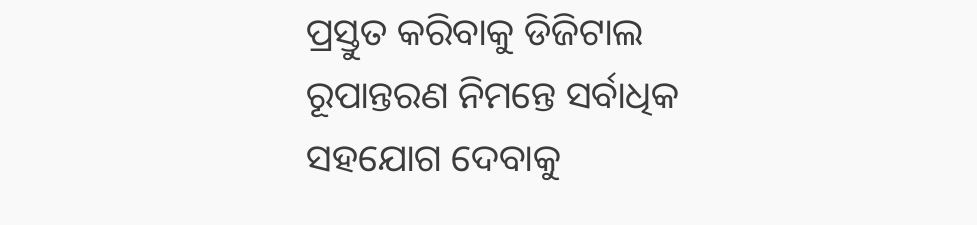ପ୍ରସ୍ତୁତ କରିବାକୁ ଡିଜିଟାଲ ରୂପାନ୍ତରଣ ନିମନ୍ତେ ସର୍ବାଧିକ ସହଯୋଗ ଦେବାକୁ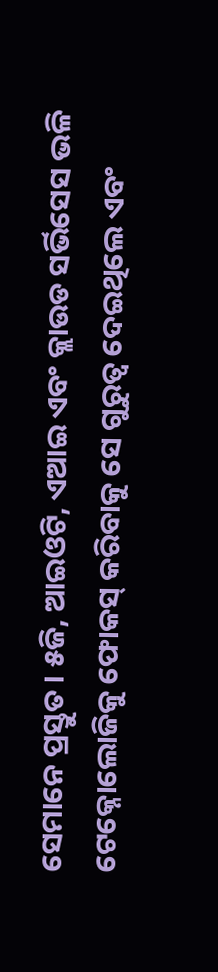ସେମାନେ ପ୍ରସ୍ତୁତ । ୫ଜି, ଆଇଓଟି, ଏଆଇ ଏବଂ କ୍ଲାଉଡ ସର୍ଭିସେସ ଭଳି ଟେକ୍ନୋଲୋଜିକୁ ଫୋକସ୍ କରିବାକୁ ସେ ଗୁରୁତ୍ୱ ଦେଇଥିଲେ ଏବଂ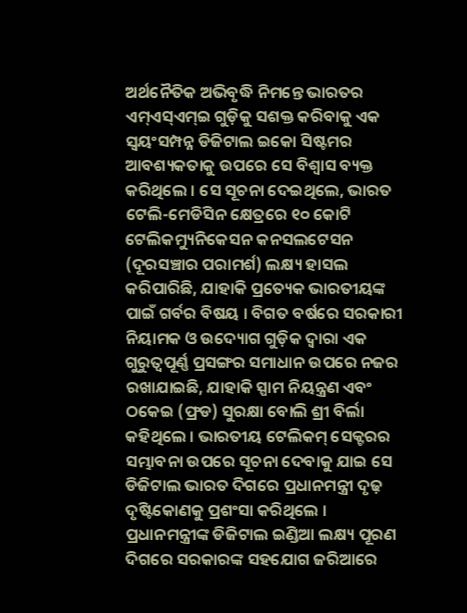ଅର୍ଥନୈତିକ ଅଭିବୃଦ୍ଧି ନିମନ୍ତେ ଭାରତର ଏମ୍‌ଏସ୍‌ଏମ୍‌ଇ ଗୁଡ଼ିକୁ ସଶକ୍ତ କରିବାକୁ ଏକ ସ୍ୱୟଂସମ୍ପନ୍ନ ଡିଜିଟାଲ ଇକୋ ସିଷ୍ଟମର ଆବଶ୍ୟକତାକୁ ଉପରେ ସେ ବିଶ୍ୱାସ ବ୍ୟକ୍ତ କରିଥିଲେ । ସେ ସୂଚନା ଦେଇଥିଲେ, ଭାରତ ଟେଲି-ମେଡିସିନ କ୍ଷେତ୍ରରେ ୧୦ କୋଟି ଟେଲିକମ୍ୟୁନିକେସନ କନସଲଟେସନ (ଦୂରସଞ୍ଚାର ପରାମର୍ଶ) ଲକ୍ଷ୍ୟ ହାସଲ କରିପାରିଛି, ଯାହାକି ପ୍ରତ୍ୟେକ ଭାରତୀୟଙ୍କ ପାଇଁ ଗର୍ବର ବିଷୟ । ବିଗତ ବର୍ଷରେ ସରକାରୀ ନିୟାମକ ଓ ଉଦ୍ୟୋଗ ଗୁଡ଼ିକ ଦ୍ୱାରା ଏକ ଗୁରୁତ୍ୱପୂର୍ଣ୍ଣ ପ୍ରସଙ୍ଗର ସମାଧାନ ଉପରେ ନଜର ରଖାଯାଇଛି, ଯାହାକି ସ୍ପାମ ନିୟନ୍ତ୍ରଣ ଏବଂ ଠକେଇ (ଫ୍ରଡ) ସୁରକ୍ଷା ବୋଲି ଶ୍ରୀ ବିର୍ଲା କହିଥିଲେ । ଭାରତୀୟ ଟେଲିକମ୍ ସେକ୍ଟରର ସମ୍ଭାବନା ଉପରେ ସୂଚନା ଦେବାକୁ ଯାଇ ସେ ଡିଜିଟାଲ ଭାରତ ଦିଗରେ ପ୍ରଧାନମନ୍ତ୍ରୀ ଦୃଢ଼ ଦୃଷ୍ଟିକୋଣକୁ ପ୍ରଶଂସା କରିଥିଲେ । ପ୍ରଧାନମନ୍ତ୍ରୀଙ୍କ ଡିଜିଟାଲ ଇଣ୍ଡିଆ ଲକ୍ଷ୍ୟ ପୂରଣ ଦିଗରେ ସରକାରଙ୍କ ସହଯୋଗ ଜରିଆରେ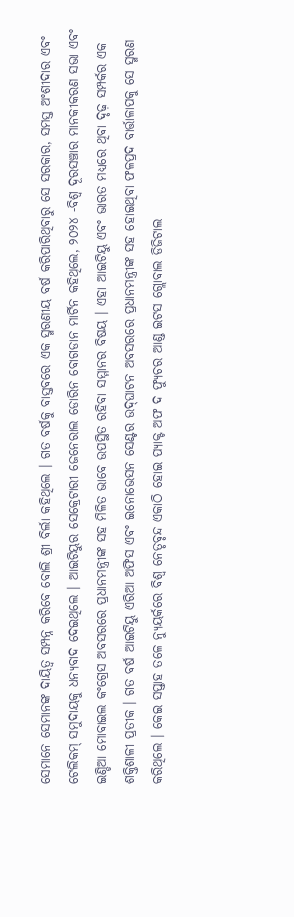ସେମାନେ ସେମାନଙ୍କ ଦାୟିତ୍ୱ ସମ୍ପନ୍ନ କରିବେ ବୋଲି ଶ୍ରୀ ବିର୍ଲା କହିଥିଲେ । ଗତ ବର୍ଷକୁ ବାସ୍ତବରେ ଏକ ସ୍ମରଣୀୟ ବର୍ଷ କରିପାରିଥିବାରୁ ସେ ସରକାର, ସମସ୍ତ ଅଂଶୀଦାର ଏବଂ ଟେଲିକମ୍ ସମୁଦାୟକୁ ଧନ୍ୟବାଦ ଦେଇଥିଲେ । ଆଇଟିୟୁର ସେକ୍ରେଟାରୀ ଜେନେରାଲ ଡୋରିନ ବୋଗଡାନ ମାର୍ଟିନ କହିଥିଲେ, ୨୦୨୪ -ବିଶ୍ୱ ଦୂରସଞ୍ଚାର ମାନକୀକରଣ ସଭା ଏବଂ ଇଣ୍ଡିଆ ମୋବାଇଲ କଂଗ୍ରେସ ଅବସରରେ ପ୍ରଧାନମନ୍ତ୍ରୀଙ୍କ ସହ ମିଳିତ ଭାବେ ଉପସ୍ଥିତ ରହିବା ସମ୍ମାନର ବିଷୟ । ଏହା ଆଇଟିୟୁ ଏବଂ ଭାରତ ମଧ୍ୟରେ ଥିବା ଦୃଢ଼ ସମ୍ପର୍କର ଏକ ଶକ୍ତିଶାଳୀ ପ୍ରତୀକ । ଗତ ବର୍ଷ ଆଇଟିୟୁ ଏରିଆ ଅଫିସ ଏବଂ ଇନୋଭେସନ ସେଣ୍ଟର ଉଦ୍‌ଘାଟନ ଅବସରରେ ପ୍ରଧାନମନ୍ତ୍ରୀଙ୍କ ସହ ହୋଇଥିବା ଫଳପ୍ରଦ ବାର୍ତ୍ତାଳାପକୁ ସେ ସ୍ମରଣ କରିଥିଲେ । କେଇ ସପ୍ତାହ ତଳେ ନ୍ୟୁୟର୍କରେ ବିଶ୍ୱ ନେତୃବୃନ୍ଦ ଏକାଠି ହୋଇ ପ୍ୟାକ୍ଟ ଅଫ ଦ ଫ୍ୟୁଚର ଆଣ୍ଡ ଇଟସ ଗ୍ଲୋବାଲ ଡିଜିଟାଲ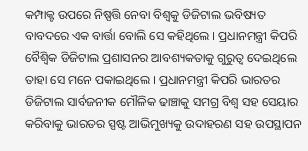କମ୍ପାକ୍ଟ ଉପରେ ନିଷ୍ପତ୍ତି ନେବା ବିଶ୍ୱକୁ ଡିଜିଟାଲ ଭବିଷ୍ୟତ ବାବଦରେ ଏକ ବାର୍ତ୍ତା ବୋଲି ସେ କହିଥିଲେ । ପ୍ରଧାନମନ୍ତ୍ରୀ କିପରି ବୈଶ୍ୱିକ ଡିଜିଟାଲ ପ୍ରଶାସନର ଆବଶ୍ୟକତାକୁ ଗୁରୁତ୍ୱ ଦେଇଥିଲେ ତାହା ସେ ମନେ ପକାଇଥିଲେ । ପ୍ରଧାନମନ୍ତ୍ରୀ କିପରି ଭାରତର ଡିଜିଟାଲ ସାର୍ବଜନୀକ ମୌଳିକ ଢାଞ୍ଚାକୁ ସମଗ୍ର ବିଶ୍ୱ ସହ ସେୟାର କରିବାକୁ ଭାରତର ସ୍ପଷ୍ଟ ଆଭିମୁଖ୍ୟକୁ ଉଦାହରଣ ସହ ଉପସ୍ଥାପନ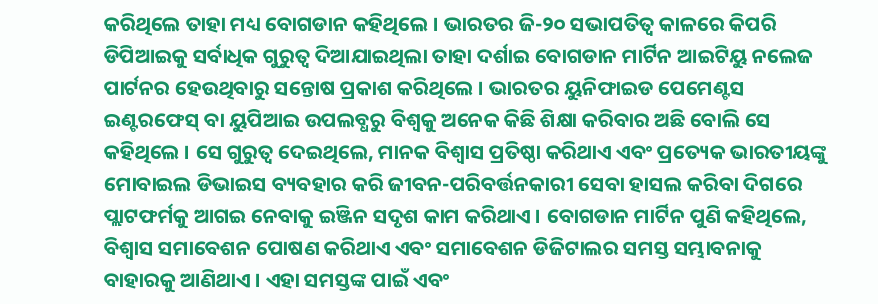କରିଥିଲେ ତାହା ମଧ୍ୟ ବୋଗଡାନ କହିଥିଲେ । ଭାରତର ଜି-୨୦ ସଭାପତିତ୍ୱ କାଳରେ କିପରି ଡିପିଆଇକୁ ସର୍ବାଧିକ ଗୁରୁତ୍ୱ ଦିଆଯାଇଥିଲା ତାହା ଦର୍ଶାଇ ବୋଗଡାନ ମାର୍ଟିନ ଆଇଟିୟୁ ନଲେଜ ପାର୍ଟନର ହେଉଥିବାରୁ ସନ୍ତୋଷ ପ୍ରକାଶ କରିଥିଲେ । ଭାରତର ୟୁନିଫାଇଡ ପେମେଣ୍ଟସ ଇଣ୍ଟରଫେସ୍ ବା ୟୁପିଆଇ ଉପଲବ୍ଧରୁ ବିଶ୍ୱକୁ ଅନେକ କିଛି ଶିକ୍ଷା କରିବାର ଅଛି ବୋଲି ସେ କହିଥିଲେ । ସେ ଗୁରୁତ୍ୱ ଦେଇଥିଲେ, ମାନକ ବିଶ୍ୱାସ ପ୍ରତିଷ୍ଠା କରିଥାଏ ଏବଂ ପ୍ରତ୍ୟେକ ଭାରତୀୟଙ୍କୁ ମୋବାଇଲ ଡିଭାଇସ ବ୍ୟବହାର କରି ଜୀବନ-ପରିବର୍ତ୍ତନକାରୀ ସେବା ହାସଲ କରିବା ଦିଗରେ ପ୍ଲାଟଫର୍ମକୁ ଆଗଇ ନେବାକୁ ଇଞ୍ଜିନ ସଦୃଶ କାମ କରିଥାଏ । ବୋଗଡାନ ମାର୍ଟିନ ପୁଣି କହିଥିଲେ, ବିଶ୍ୱାସ ସମାବେଶନ ପୋଷଣ କରିଥାଏ ଏବଂ ସମାବେଶନ ଡିଜିଟାଲର ସମସ୍ତ ସମ୍ଭାବନାକୁ ବାହାରକୁ ଆଣିଥାଏ । ଏହା ସମସ୍ତଙ୍କ ପାଇଁ ଏବଂ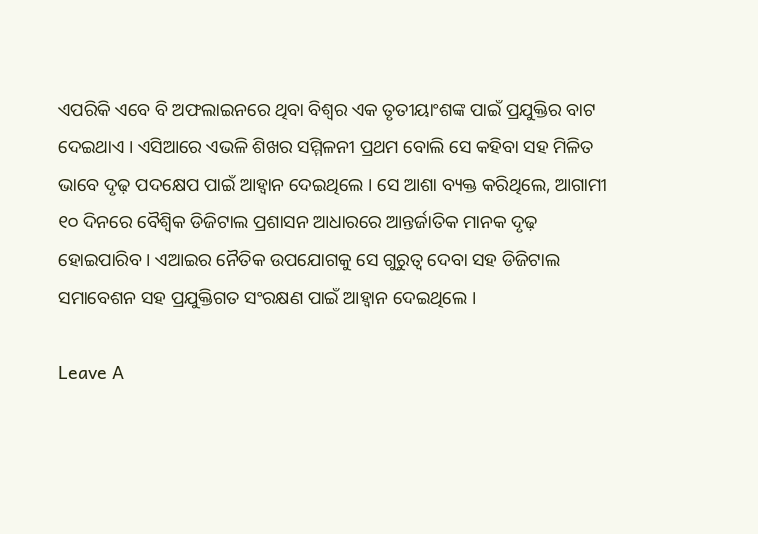ଏପରିକି ଏବେ ବି ଅଫଲାଇନରେ ଥିବା ବିଶ୍ୱର ଏକ ତୃତୀୟାଂଶଙ୍କ ପାଇଁ ପ୍ରଯୁକ୍ତିର ବାଟ ଦେଇଥାଏ । ଏସିଆରେ ଏଭଳି ଶିଖର ସମ୍ମିଳନୀ ପ୍ରଥମ ବୋଲି ସେ କହିବା ସହ ମିଳିତ ଭାବେ ଦୃଢ଼ ପଦକ୍ଷେପ ପାଇଁ ଆହ୍ୱାନ ଦେଇଥିଲେ । ସେ ଆଶା ବ୍ୟକ୍ତ କରିଥିଲେ, ଆଗାମୀ ୧୦ ଦିନରେ ବୈଶ୍ୱିକ ଡିଜିଟାଲ ପ୍ରଶାସନ ଆଧାରରେ ଆନ୍ତର୍ଜାତିକ ମାନକ ଦୃଢ଼ ହୋଇପାରିବ । ଏଆଇର ନୈତିକ ଉପଯୋଗକୁ ସେ ଗୁରୁତ୍ୱ ଦେବା ସହ ଡିଜିଟାଲ ସମାବେଶନ ସହ ପ୍ରଯୁକ୍ତିଗତ ସଂରକ୍ଷଣ ପାଇଁ ଆହ୍ୱାନ ଦେଇଥିଲେ ।

Leave A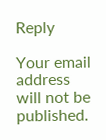Reply

Your email address will not be published.